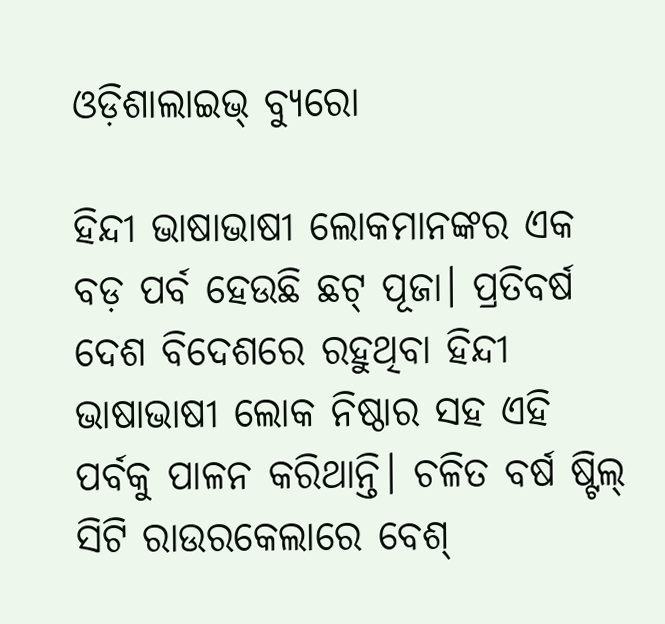ଓଡ଼ିଶାଲାଇଭ୍‌ ବ୍ୟୁରୋ

ହିନ୍ଦୀ ଭାଷାଭାଷୀ ଲୋକମାନଙ୍କର ଏକ ବଡ଼ ପର୍ବ ହେଉଛି ଛଟ୍ ପୂଜା। ପ୍ରତିବର୍ଷ ଦେଶ ବିଦେଶରେ ରହୁଥିବା ହିନ୍ଦୀ ଭାଷାଭାଷୀ ଲୋକ ନିଷ୍ଠାର ସହ ଏହି ପର୍ବକୁ ପାଳନ କରିଥାନ୍ତି। ଚଳିତ ବର୍ଷ ଷ୍ଟିଲ୍‌ ସିଟି ରାଉରକେଲାରେ ବେଶ୍‌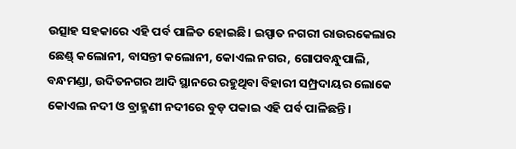ଉତ୍ସାହ ସହକାରେ ଏହି ପର୍ବ ପାଳିତ ହୋଇଛି। ଇସ୍ପାତ ନଗରୀ ରାଉରକେଲାର ଛେଣ୍ଡ୍‌ କଲୋନୀ, ବାସନ୍ତୀ କଲୋନୀ, କୋଏଲ ନଗର, ଗୋପବନ୍ଧୁପାଲି, ବନ୍ଧମଣ୍ଡା, ଉଦିତନଗର ଆଦି ସ୍ଥାନରେ ରହୁଥିବା ବିହାରୀ ସମ୍ପ୍ରଦାୟର ଲୋକେ କୋଏଲ ନଦୀ ଓ ବ୍ରାହ୍ମଣୀ ନଦୀରେ ବୁଡ଼ ପକାଇ ଏହି ପର୍ବ ପାଳିଛନ୍ତି।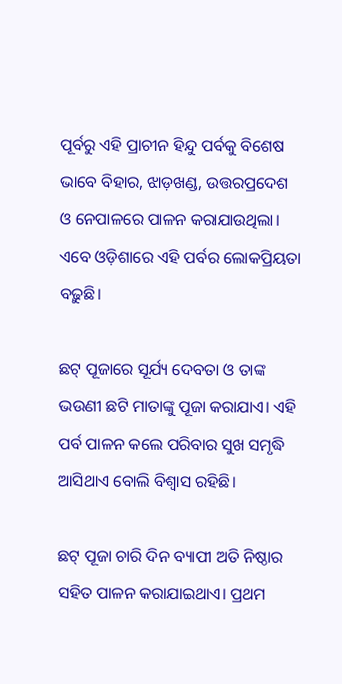ପୂର୍ବରୁ ଏହି ପ୍ରାଚୀନ ହିନ୍ଦୁ ପର୍ବକୁ ବିଶେଷ ଭାବେ ବିହାର, ଝାଡ଼ଖଣ୍ଡ, ଉତ୍ତରପ୍ରଦେଶ ଓ ନେପାଳରେ ପାଳନ କରାଯାଉଥିଲା। ଏବେ ଓଡ଼ିଶାରେ ଏହି ପର୍ବର ଲୋକପ୍ରିୟତା ବଢ଼ୁଛି।

ଛଟ୍‌ ପୂଜାରେ ସୂର୍ଯ୍ୟ ଦେବତା ଓ ତାଙ୍କ ଭଉଣୀ ଛଟି ମାତାଙ୍କୁ ପୂଜା କରାଯାଏ। ଏହି ପର୍ବ ପାଳନ କଲେ ପରିବାର ସୁଖ ସମୃଦ୍ଧି ଆସିଥାଏ ବୋଲି ବିଶ୍ୱାସ ରହିଛି।

ଛଟ୍ ପୂଜା ଚାରି ଦିନ ବ୍ୟାପୀ ଅତି ନିଷ୍ଠାର ସହିତ ପାଳନ କରାଯାଇଥାଏ। ପ୍ରଥମ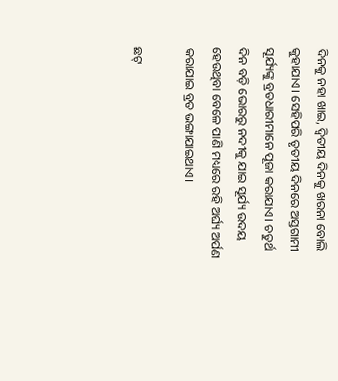ଦିନକୁ ନହା ଖାଇ, ଦ୍ୱିତୀୟ ଦିନକୁ ଖରନା ବୋଲି କୁହାଯାଏ। ସେହିପରି ତୃତୀୟ ଦିନରେ ଅସ୍ତଗାମୀ ସୂର୍ଯ୍ୟଙ୍କୁ ବ୍ରତଧାରୀମାନେ ପୂଜା କରାଯାଏ। ଚତୁର୍ଥ ଦିନ ବଡ଼ି ଭୋରରୁ ନଦୀକୁ ଯାଇ ସୂର୍ଯ୍ୟ ଉଦୟ ହେଉଥିବା ବେଳେ ପାଣି ମଧ୍ୟରେ ରହି ଅର୍ଘ୍ୟ ଅର୍ପଣ କରାଯାଇ ବ୍ରତ ଭଙ୍ଗାଯାଇଥାଏ।

ଛଟ୍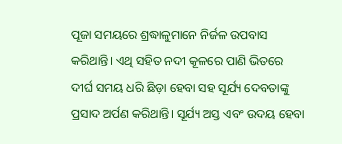ପୂଜା ସମୟରେ ଶ୍ରଦ୍ଧାଳୁମାନେ ନିର୍ଜଳ ଉପବାସ କରିଥାନ୍ତି। ଏଥି ସହିତ ନଦୀ କୂଳରେ ପାଣି ଭିତରେ ଦୀର୍ଘ ସମୟ ଧରି ଛିଡ଼ା ହେବା ସହ ସୂର୍ଯ୍ୟ ଦେବତାଙ୍କୁ ପ୍ରସାଦ ଅର୍ପଣ କରିଥାନ୍ତି। ସୂର୍ଯ୍ୟ ଅସ୍ତ ଏବଂ ଉଦୟ ହେବା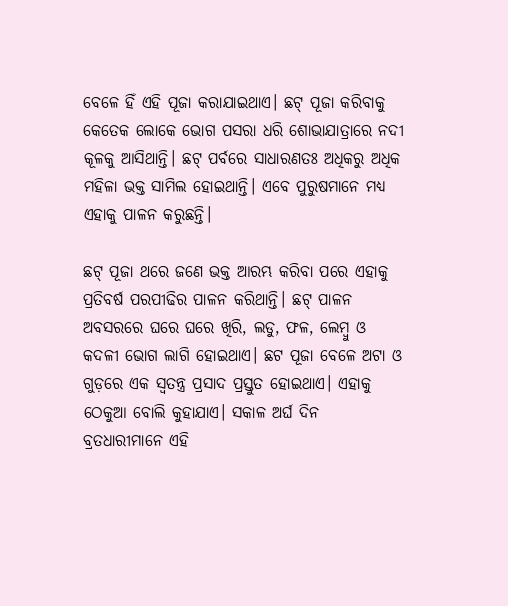ବେଳେ ହିଁ ଏହି ପୂଜା କରାଯାଇଥାଏ। ଛଟ୍ ପୂଜା କରିବାକୁ କେତେକ ଲୋକେ ଭୋଗ ପସରା ଧରି ଶୋଭାଯାତ୍ରାରେ ନଦୀ କୂଳକୁ ଆସିଥାନ୍ତି। ଛଟ୍ ପର୍ବରେ ସାଧାରଣତଃ ଅଧିକରୁ ଅଧିକ ମହିଳା ଭକ୍ତ ସାମିଲ ହୋଇଥାନ୍ତି। ଏବେ ପୁରୁଷମାନେ ମଧ୍ୟ ଏହାକୁ ପାଳନ କରୁଛନ୍ତି।

ଛଟ୍ ପୂଜା ଥରେ ଜଣେ ଭକ୍ତ ଆରମ୍ଭ କରିବା ପରେ ଏହାକୁ ପ୍ରତିବର୍ଷ ପରପୀଢିର ପାଳନ କରିଥାନ୍ତି। ଛଟ୍ ପାଳନ ଅବସରରେ ଘରେ ଘରେ ଖିରି, ଲଡୁ, ଫଳ, ଲେମ୍ବୁ ଓ କଦଳୀ ଭୋଗ ଲାଗି ହୋଇଥାଏ। ଛଟ ପୂଜା ବେଳେ ଅଟା ଓ ଗୁଡ଼ରେ ଏକ ସ୍ୱତନ୍ତ୍ର ପ୍ରସାଦ ପ୍ରସ୍ତୁତ ହୋଇଥାଏ। ଏହାକୁ ଠେକୁଆ ବୋଲି କୁହାଯାଏ। ସକାଳ ଅର୍ଘ ଦିନ ବ୍ରତଧାରୀମାନେ ଏହି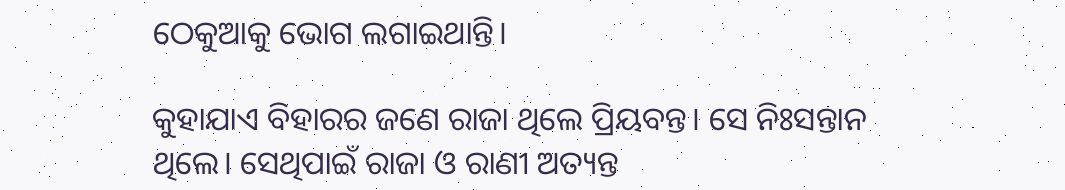ଠେକୁଆକୁ ଭୋଗ ଲଗାଇଥାନ୍ତି।

କୁହାଯାଏ ବିହାରର ଜଣେ ରାଜା ଥିଲେ ପ୍ରିୟବନ୍ତ। ସେ ନିଃସନ୍ତାନ ଥିଲେ। ସେଥିପାଇଁ ରାଜା ଓ ରାଣୀ ଅତ୍ୟନ୍ତ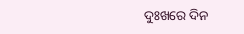ଦୁଃଖରେ ଦିନ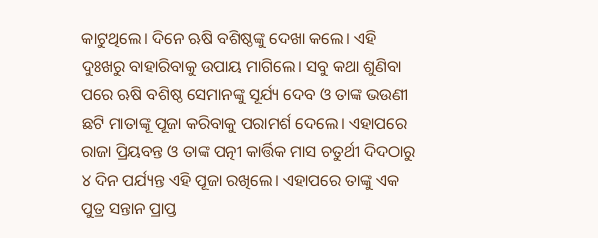କାଟୁଥିଲେ। ଦିନେ ଋଷି ବଶିଷ୍ଠଙ୍କୁ ଦେଖା କଲେ। ଏହି ଦୁଃଖରୁ ବାହାରିବାକୁ ଉପାୟ ମାଗିଲେ। ସବୁ କଥା ଶୁଣିବା ପରେ ଋଷି ବଶିଷ୍ଠ ସେମାନଙ୍କୁ ସୂର୍ଯ୍ୟ ଦେବ ଓ ତାଙ୍କ ଭଉଣୀ ଛଟି ମାତାଙ୍କୂ ପୂଜା କରିବାକୁ ପରାମର୍ଶ ଦେଲେ। ଏହାପରେ ରାଜା ପ୍ରିୟବନ୍ତ ଓ ତାଙ୍କ ପତ୍ନୀ କାର୍ତ୍ତିକ ମାସ ଚତୁର୍ଥୀ ଦିଦଠାରୁ ୪ ଦିନ ପର୍ଯ୍ୟନ୍ତ ଏହି ପୂଜା ରଖିଲେ। ଏହାପରେ ତାଙ୍କୁ ଏକ ପୁତ୍ର ସନ୍ତାନ ପ୍ରାପ୍ତ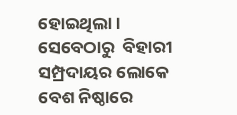ହୋଇଥିଲା। ସେବେଠାରୁ  ବିହାରୀ ସମ୍ପ୍ରଦାୟର ଲୋକେ ବେଶ ନିଷ୍ଠାରେ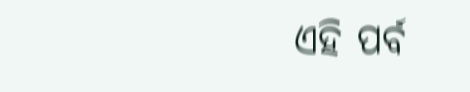ଏହି ପର୍ବ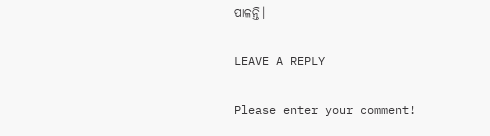ପାଳନ୍ତି।

LEAVE A REPLY

Please enter your comment!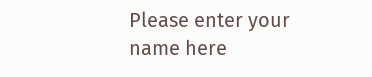Please enter your name here